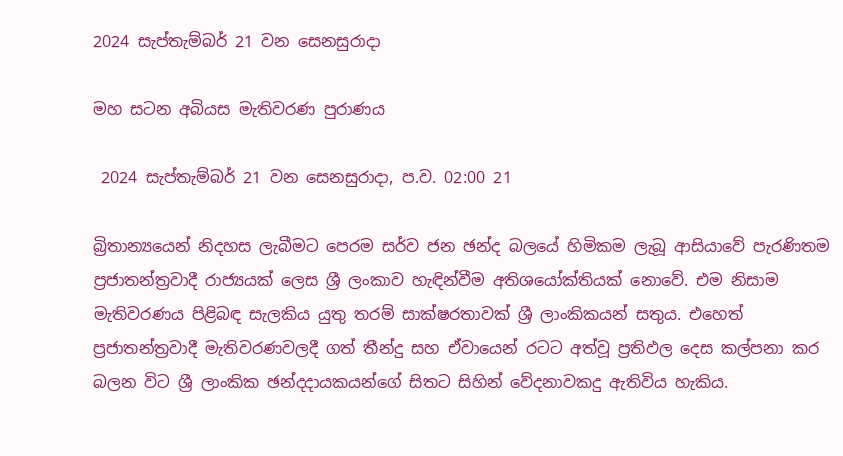2024 සැප්තැම්බර් 21 වන සෙනසුරාදා

මහ සටන අබියස මැතිවරණ පුරාණය

 2024 සැප්තැම්බර් 21 වන සෙනසුරාදා, ප.ව. 02:00 21

බ්‍රිතාන්‍යයෙන් නිදහස ලැබීමට පෙරම සර්ව ජන ඡන්ද බලයේ හිමිකම ලැබූ ආසියාවේ පැරණිතම ප්‍රජාතන්ත්‍රවාදී රාජ්‍යයක් ලෙස ශ්‍රී ලංකාව හැඳින්වීම අතිශයෝක්තියක් නොවේ. එම නිසාම මැතිවරණය පිළිබඳ සැලකිය යුතු තරම් සාක්ෂරතාවක් ශ්‍රී ලාංකිකයන් සතුය. එහෙත් ප්‍රජාතන්ත්‍රවාදී මැතිවරණවලදී ගත් තීන්දු සහ ඒවායෙන් රටට අත්වූ ප්‍රතිඵල දෙස කල්පනා කර බලන විට ශ්‍රී ලාංකික ඡන්දදායකයන්ගේ සිතට සිහින් වේදනාවකදු ඇතිවිය හැකිය.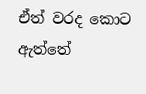ඒත් වරද කොට ඇත්තේ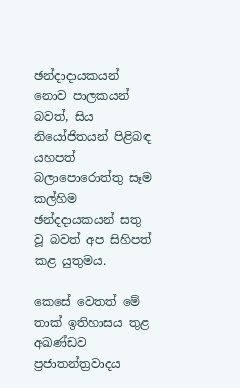ඡන්දාදායකයන් නොව පාලකයන් බවත්, සිය නියෝජිතයන් පිළිබඳ යහපත් බලාපොරොත්තු සෑම කල්හිම ඡන්දදායකයන් සතු වූ බවත් අප සිහිපත් කළ යුතුමය.

කෙසේ වෙතත් මේ තාක් ඉතිහාසය තුළ අඛණ්ඩව ප්‍රජාතන්ත්‍රවාදය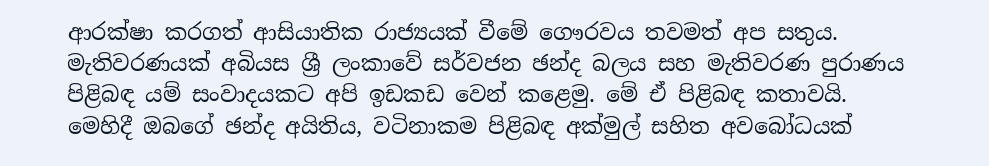ආරක්ෂා කරගත් ආසියාතික රාජ්‍යයක් වීමේ ගෞරවය තවමත් අප සතුය. මැතිවරණයක් අබියස ශ්‍රී ලංකාවේ සර්වජන ඡන්ද බලය සහ මැතිවරණ පුරාණය පිළිබඳ යම් සංවාදයකට අපි ඉඩකඩ වෙන් කළෙමු. මේ ඒ පිළිබඳ කතාවයි. මෙහිදී ඔබගේ ඡන්ද අයිතිය, වටිනාකම පිළිබඳ අක්මුල් සහිත අවබෝධයක්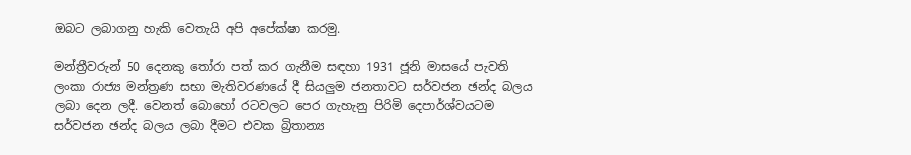ඔබට ලබාගනු හැකි වෙතැයි අපි අපේක්ෂා කරමු.

මන්ත්‍රීවරුන් 50 දෙනකු තෝරා පත් කර ගැනීම සඳහා 1931 ජූනි මාසයේ පැවති ලංකා රාජ්‍ය මන්ත්‍රණ සභා මැතිවරණයේ දී සියලුම ජනතාවට සර්වජන ඡන්ද බලය ලබා දෙන ලදී. වෙනත් බොහෝ රටවලට පෙර ගැහැනු පිරිමි දෙපාර්ශ්වයටම සර්වජන ඡන්ද බලය ලබා දීමට එවක බ්‍රිතාන්‍ය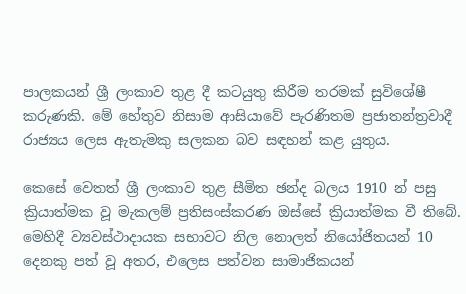පාලකයන් ශ්‍රී ලංකාව තුළ දී කටයුතු කිරීම තරමක් සුවිශේෂී කරුණකි. මේ හේතුව නිසාම ආසියාවේ පැරණිතම ප්‍රජාතන්ත්‍රවාදී රාජ්‍යය ලෙස ඇතැමකු සලකන බව සඳහන් කළ යුතුය.

කෙසේ වෙතත් ශ්‍රී ලංකාව තුළ සීමිත ඡන්ද බලය 1910 න් පසු ක්‍රියාත්මක වූ මැකලම් ප්‍රතිසංස්කරණ ඔස්සේ ක්‍රියාත්මක වී තිබේ. මෙහිදී ව්‍යවස්ථාදායක සභාවට නිල නොලත් නියෝජිතයන් 10 දෙනකු පත් වූ අතර, එලෙස පත්වන සාමාජිකයන්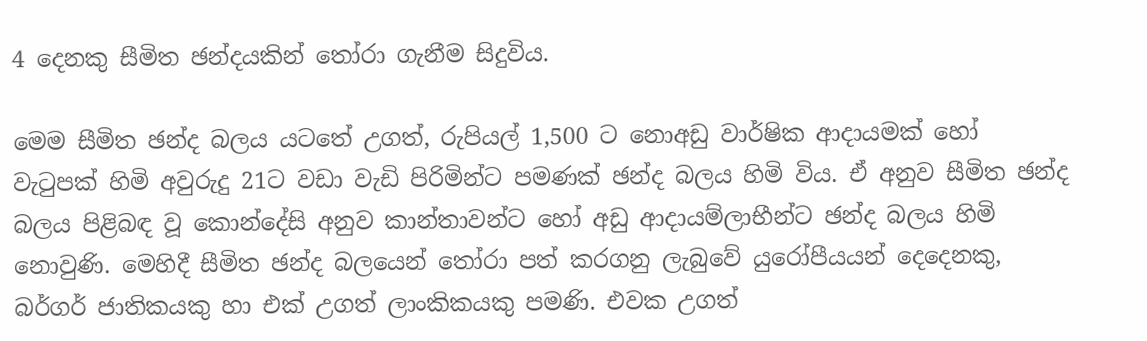4 දෙනකු සීමිත ඡන්දයකින් තෝරා ගැනීම සිදුවිය.

මෙම සීමිත ඡන්ද බලය යටතේ උගත්, රුපියල් 1,500 ට නොඅඩු වාර්ෂික ආදායමක් හෝ වැටුපක් හිමි අවුරුදු 21ට වඩා වැඩි පිරිමින්ට පමණක් ඡන්ද බලය හිමි විය. ඒ අනුව සීමිත ඡන්ද බලය පිළිබඳ වූ කොන්දේසි අනුව කාන්තාවන්ට හෝ අඩු ආදායම්ලාභීන්ට ඡන්ද බලය හිමි නොවුණි. මෙහිදී සීමිත ඡන්ද බලයෙන් තෝරා පත් කරගනු ලැබුවේ යුරෝපීයයන් දෙදෙනකු, බර්ගර් ජාතිකයකු හා එක් උගත් ලාංකිකයකු පමණි. එවක උගත්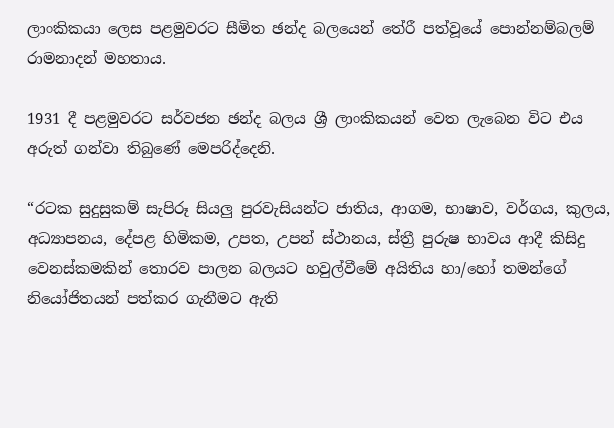ලාංකිකයා ලෙස පළමුවරට සීමිත ඡන්ද බලයෙන් තේරී පත්වූයේ පොන්නම්බලම් රාමනාදන් මහතාය.

1931 දී පළමුවරට සර්වජන ඡන්ද බලය ශ්‍රී ලාංකිකයන් වෙත ලැබෙන විට එය අරුත් ගන්වා තිබුණේ මෙපරිද්දෙනි.

“රටක සුදුසුකම් සැපිරූ සියලු පුරවැසියන්ට ජාතිය, ආගම, භාෂාව, වර්ගය, කුලය, අධ්‍යාපනය, දේපළ හිමිකම, උපත, උපන් ස්ථානය, ස්ත්‍රී පුරුෂ භාවය ආදී කිසිදු වෙනස්කමකින් තොරව පාලන බලයට හවුල්වීමේ අයිතිය හා/හෝ තමන්ගේ නියෝජිතයන් පත්කර ගැනීමට ඇති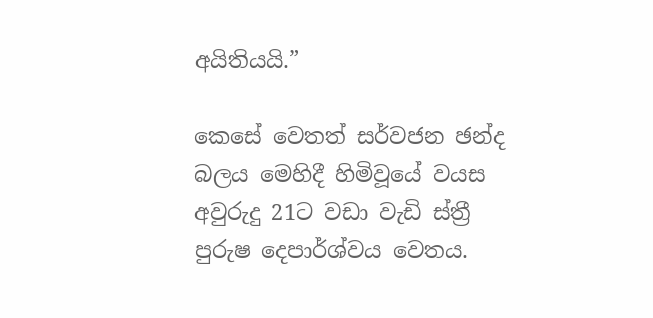අයිතියයි.”

කෙසේ වෙතත් සර්වජන ඡන්ද බලය මෙහිදී හිමිවූයේ වයස අවුරුදු 21ට වඩා වැඩි ස්ත්‍රී පුරුෂ දෙපාර්ශ්වය වෙතය.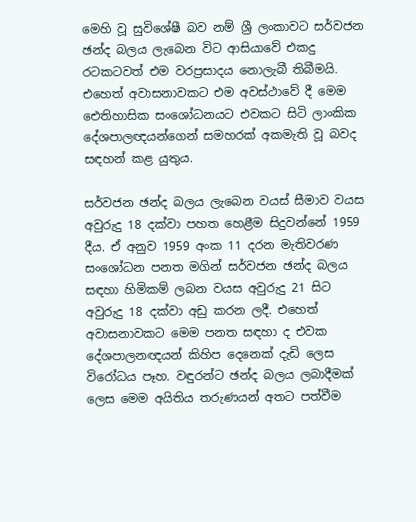මෙහි වූ සුවිශේෂී බව නම් ශ්‍රී ලංකාවට සර්වජන ඡන්ද බලය ලැබෙන විට ආසියාවේ එකදු රටකටවත් එම වරප්‍රසාදය නොලැබී තිබීමයි. එහෙත් අවාසනාවකට එම අවස්ථාවේ දී මෙම ඓතිහාසික සංශෝධනයට එවකට සිටි ලාංකික දේශපාලඥයන්ගෙන් සමහරක් අකමැති වූ බවද සඳහන් කළ යුතුය.

සර්වජන ඡන්ද බලය ලැබෙන වයස් සීමාව වයස අවුරුදු 18 දක්වා පහත හෙළීම සිදුවන්නේ 1959 දීය. ඒ අනුව 1959 අංක 11 දරන මැතිවරණ සංශෝධන පනත මගින් සර්වජන ඡන්ද බලය සඳහා හිමිකම් ලබන වයස අවුරුදු 21 සිට අවුරුදු 18 දක්වා අඩු කරන ලදී. එහෙත් අවාසනාවකට මෙම පනත සඳහා ද එවක දේශපාලනඥයන් කිහිප දෙනෙක් දැඩි ලෙස විරෝධය පෑහ. වඳුරන්ට ඡන්ද බලය ලබාදීමක් ලෙස මෙම අයිතිය තරුණයන් අතට පත්වීම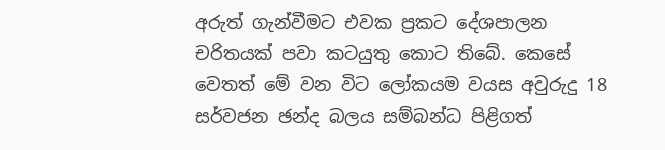අරුත් ගැන්වීමට එවක ප්‍රකට දේශපාලන චරිතයක් පවා කටයුතු කොට තිබේ. කෙසේ වෙතත් මේ වන විට ලෝකයම වයස අවුරුදු 18 සර්වජන ඡන්ද බලය සම්බන්ධ පිළිගත්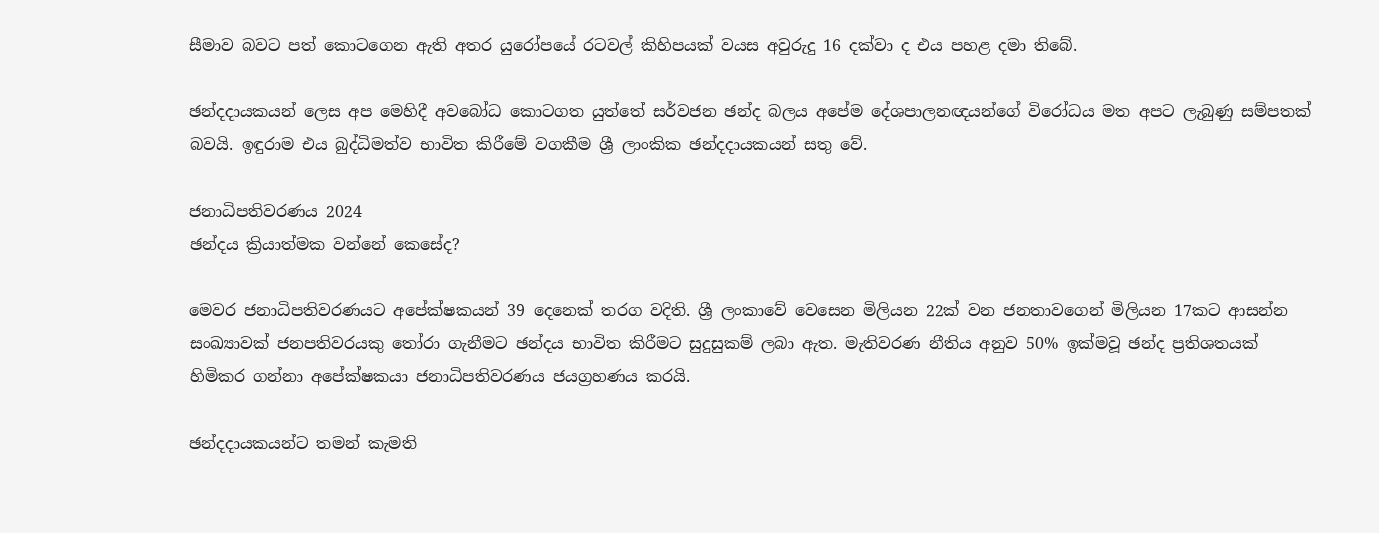සීමාව බවට පත් කොටගෙන ඇති අතර යුරෝපයේ රටවල් කිහිපයක් වයස අවුරුදු 16 දක්වා ද එය පහළ දමා තිබේ.

ඡන්දදායකයන් ලෙස අප මෙහිදී අවබෝධ කොටගත යුත්තේ සර්වජන ඡන්ද බලය අපේම දේශපාලනඥයන්ගේ විරෝධය මත අපට ලැබුණු සම්පතක් බවයි. ඉඳුරාම එය බුද්ධිමත්ව භාවිත කිරීමේ වගකීම ශ්‍රී ලාංකික ඡන්දදායකයන් සතු වේ.

ජනාධිපතිවරණය 2024
ඡන්දය ක්‍රියාත්මක වන්නේ කෙසේද?

මෙවර ජනාධිපතිවරණයට අපේක්ෂකයන් 39 දෙනෙක් තරග වදිති. ශ්‍රී ලංකාවේ වෙසෙන මිලියන 22ක් වන ජනතාවගෙන් මිලියන 17කට ආසන්න සංඛ්‍යාවක් ජනපතිවරයකු තෝරා ගැනීමට ඡන්දය භාවිත කිරීමට සුදුසුකම් ලබා ඇත. මැතිවරණ නීතිය අනුව 50% ඉක්මවූ ඡන්ද ප්‍රතිශතයක් හිමිකර ගන්නා අපේක්ෂකයා ජනාධිපතිවරණය ජයග්‍රහණය කරයි.

ඡන්දදායකයන්ට තමන් කැමති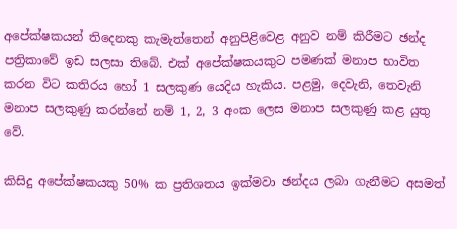අපේක්ෂකයන් තිදෙනකු කැමැත්තෙන් අනුපිළිවෙළ අනුව නම් කිරීමට ඡන්ද පත්‍රිකාවේ ඉඩ සලසා තිබේ. එක් අපේක්ෂකයකුට පමණක් මනාප භාවිත කරන විට කතිරය හෝ 1 සලකුණ යෙදිය හැකිය. පළමු, දෙවැනි, තෙවැනි මනාප සලකුණු කරන්නේ නම් 1, 2, 3 අංක ලෙස මනාප සලකුණු කළ යුතු වේ.

කිසිදු අපේක්ෂකයකු 50% ක ප්‍රතිශතය ඉක්මවා ඡන්දය ලබා ගැනීමට අසමත්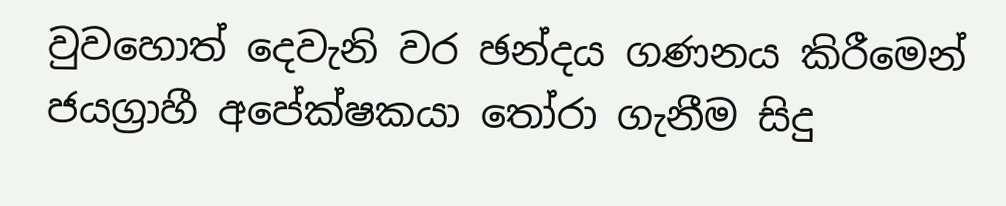වුවහොත් දෙවැනි වර ඡන්දය ගණනය කිරීමෙන් ජයග්‍රාහී අපේක්ෂකයා තෝරා ගැනීම සිදු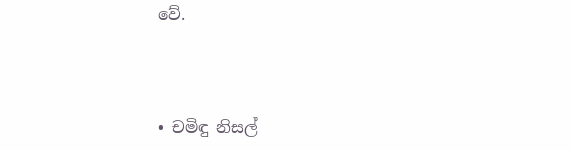වේ.



• චමිඳු නිසල්